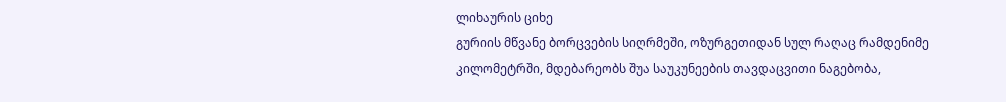ლიხაურის ციხე
გურიის მწვანე ბორცვების სიღრმეში, ოზურგეთიდან სულ რაღაც რამდენიმე კილომეტრში, მდებარეობს შუა საუკუნეების თავდაცვითი ნაგებობა,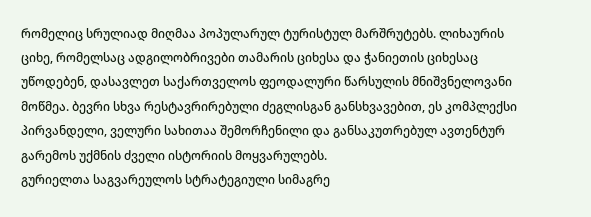რომელიც სრულიად მიღმაა პოპულარულ ტურისტულ მარშრუტებს. ლიხაურის ციხე, რომელსაც ადგილობრივები თამარის ციხესა და ჭანიეთის ციხესაც უწოდებენ, დასავლეთ საქართველოს ფეოდალური წარსულის მნიშვნელოვანი მოწმეა. ბევრი სხვა რესტავრირებული ძეგლისგან განსხვავებით, ეს კომპლექსი პირვანდელი, ველური სახითაა შემორჩენილი და განსაკუთრებულ ავთენტურ გარემოს უქმნის ძველი ისტორიის მოყვარულებს.
გურიელთა საგვარეულოს სტრატეგიული სიმაგრე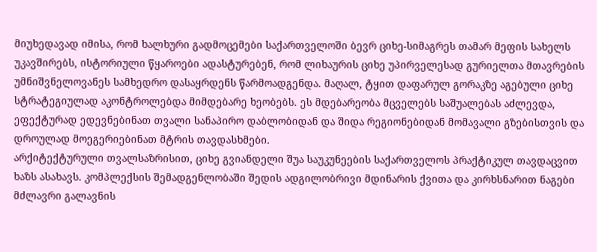მიუხედავად იმისა, რომ ხალხური გადმოცემები საქართველოში ბევრ ციხე-სიმაგრეს თამარ მეფის სახელს უკავშირებს, ისტორიული წყაროები ადასტურებენ, რომ ლიხაურის ციხე უპირველესად გურიელთა მთავრების უმნიშვნელოვანეს სამხედრო დასაყრდენს წარმოადგენდა. მაღალ, ტყით დაფარულ გორაკზე აგებული ციხე სტრატეგიულად აკონტროლებდა მიმდებარე ხეობებს. ეს მდებარეობა მცველებს საშუალებას აძლევდა, ეფექტურად ედევნებინათ თვალი სანაპირო დაბლობიდან და შიდა რეგიონებიდან მომავალი გზებისთვის და დროულად მოეგერიებინათ მტრის თავდასხმები.
არქიტექტურული თვალსაზრისით, ციხე გვიანდელი შუა საუკუნეების საქართველოს პრაქტიკულ თავდაცვით ხაზს ასახავს. კომპლექსის შემადგენლობაში შედის ადგილობრივი მდინარის ქვითა და კირხსნარით ნაგები მძლავრი გალავნის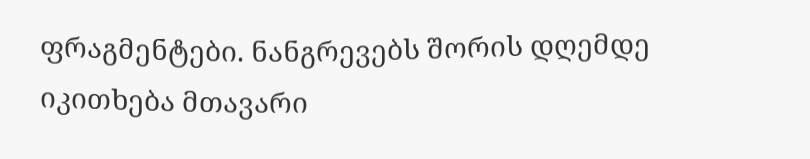ფრაგმენტები. ნანგრევებს შორის დღემდე იკითხება მთავარი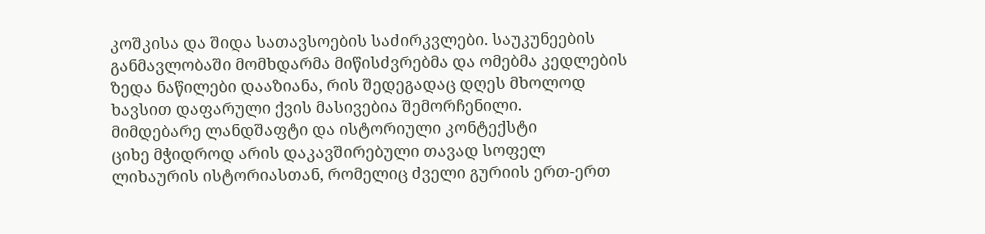კოშკისა და შიდა სათავსოების საძირკვლები. საუკუნეების განმავლობაში მომხდარმა მიწისძვრებმა და ომებმა კედლების ზედა ნაწილები დააზიანა, რის შედეგადაც დღეს მხოლოდ ხავსით დაფარული ქვის მასივებია შემორჩენილი.
მიმდებარე ლანდშაფტი და ისტორიული კონტექსტი
ციხე მჭიდროდ არის დაკავშირებული თავად სოფელ ლიხაურის ისტორიასთან, რომელიც ძველი გურიის ერთ-ერთ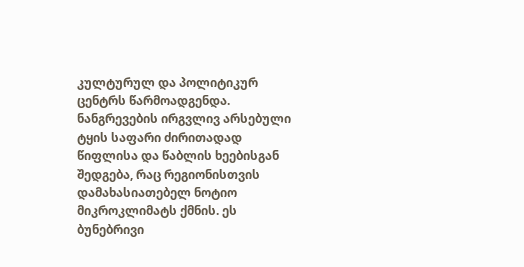კულტურულ და პოლიტიკურ ცენტრს წარმოადგენდა. ნანგრევების ირგვლივ არსებული ტყის საფარი ძირითადად წიფლისა და წაბლის ხეებისგან შედგება, რაც რეგიონისთვის დამახასიათებელ ნოტიო მიკროკლიმატს ქმნის. ეს ბუნებრივი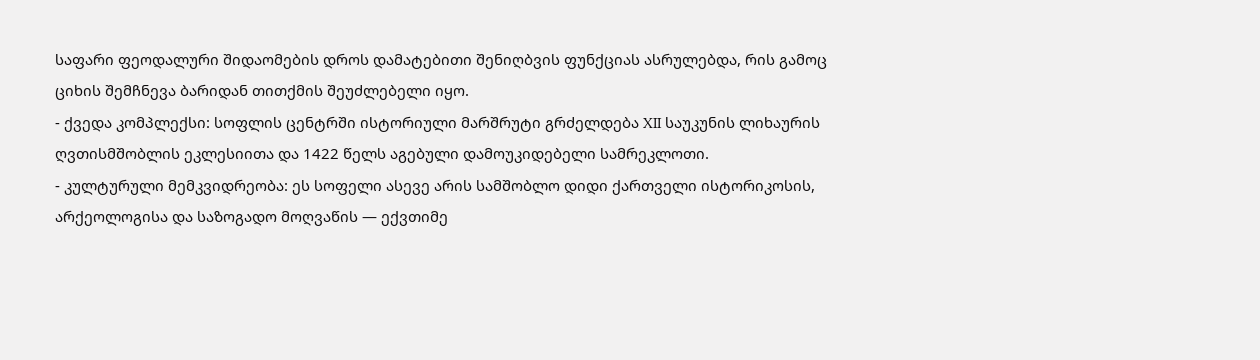საფარი ფეოდალური შიდაომების დროს დამატებითი შენიღბვის ფუნქციას ასრულებდა, რის გამოც ციხის შემჩნევა ბარიდან თითქმის შეუძლებელი იყო.
- ქვედა კომპლექსი: სოფლის ცენტრში ისტორიული მარშრუტი გრძელდება XII საუკუნის ლიხაურის ღვთისმშობლის ეკლესიითა და 1422 წელს აგებული დამოუკიდებელი სამრეკლოთი.
- კულტურული მემკვიდრეობა: ეს სოფელი ასევე არის სამშობლო დიდი ქართველი ისტორიკოსის, არქეოლოგისა და საზოგადო მოღვაწის — ექვთიმე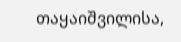თაყაიშვილისა,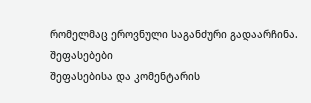რომელმაც ეროვნული საგანძური გადაარჩინა.
შეფასებები
შეფასებისა და კომენტარის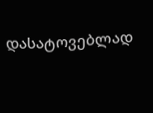დასატოვებლად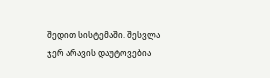შედით სისტემაში. შესვლა
ჯერ არავის დაუტოვებია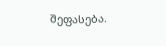შეფასება.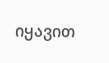იყავით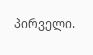პირველი.